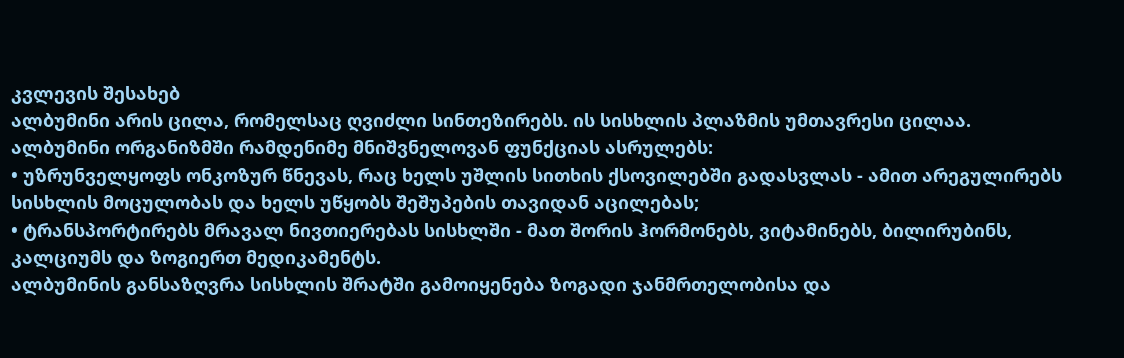კვლევის შესახებ
ალბუმინი არის ცილა, რომელსაც ღვიძლი სინთეზირებს. ის სისხლის პლაზმის უმთავრესი ცილაა.
ალბუმინი ორგანიზმში რამდენიმე მნიშვნელოვან ფუნქციას ასრულებს:
• უზრუნველყოფს ონკოზურ წნევას, რაც ხელს უშლის სითხის ქსოვილებში გადასვლას - ამით არეგულირებს სისხლის მოცულობას და ხელს უწყობს შეშუპების თავიდან აცილებას;
• ტრანსპორტირებს მრავალ ნივთიერებას სისხლში - მათ შორის ჰორმონებს, ვიტამინებს, ბილირუბინს, კალციუმს და ზოგიერთ მედიკამენტს.
ალბუმინის განსაზღვრა სისხლის შრატში გამოიყენება ზოგადი ჯანმრთელობისა და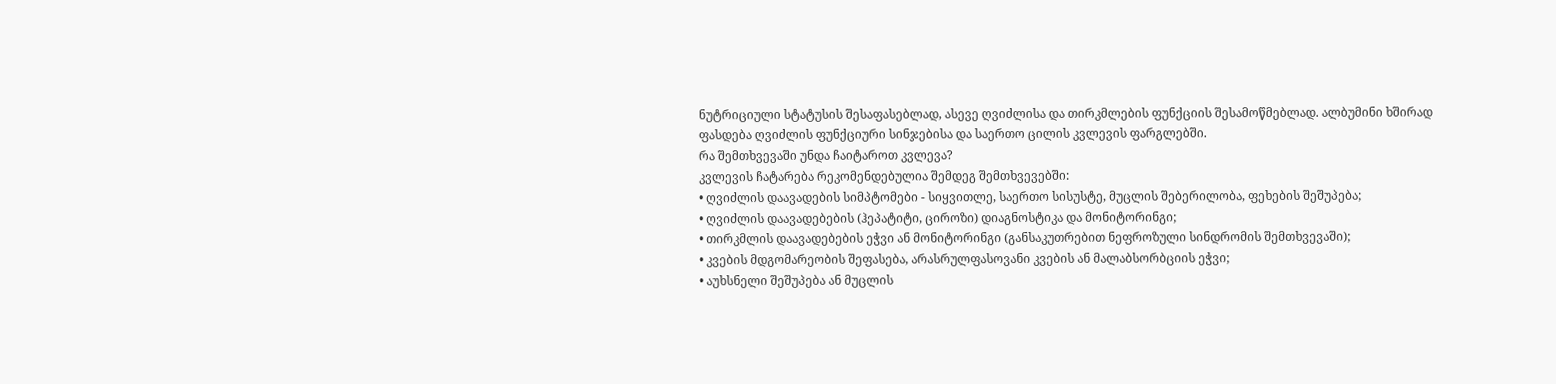ნუტრიციული სტატუსის შესაფასებლად, ასევე ღვიძლისა და თირკმლების ფუნქციის შესამოწმებლად. ალბუმინი ხშირად ფასდება ღვიძლის ფუნქციური სინჯებისა და საერთო ცილის კვლევის ფარგლებში.
რა შემთხვევაში უნდა ჩაიტაროთ კვლევა?
კვლევის ჩატარება რეკომენდებულია შემდეგ შემთხვევებში:
• ღვიძლის დაავადების სიმპტომები - სიყვითლე, საერთო სისუსტე, მუცლის შებერილობა, ფეხების შეშუპება;
• ღვიძლის დაავადებების (ჰეპატიტი, ციროზი) დიაგნოსტიკა და მონიტორინგი;
• თირკმლის დაავადებების ეჭვი ან მონიტორინგი (განსაკუთრებით ნეფროზული სინდრომის შემთხვევაში);
• კვების მდგომარეობის შეფასება, არასრულფასოვანი კვების ან მალაბსორბციის ეჭვი;
• აუხსნელი შეშუპება ან მუცლის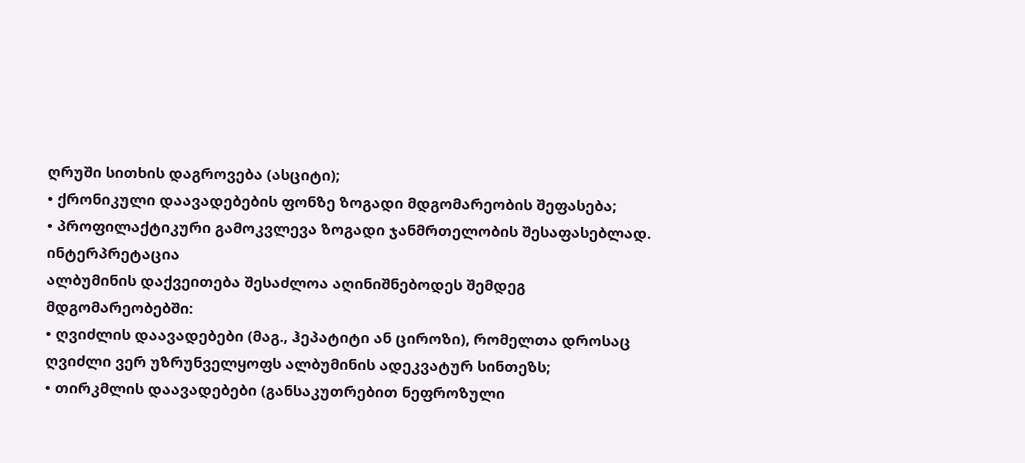ღრუში სითხის დაგროვება (ასციტი);
• ქრონიკული დაავადებების ფონზე ზოგადი მდგომარეობის შეფასება;
• პროფილაქტიკური გამოკვლევა ზოგადი ჯანმრთელობის შესაფასებლად.
ინტერპრეტაცია
ალბუმინის დაქვეითება შესაძლოა აღინიშნებოდეს შემდეგ მდგომარეობებში:
• ღვიძლის დაავადებები (მაგ., ჰეპატიტი ან ციროზი), რომელთა დროსაც ღვიძლი ვერ უზრუნველყოფს ალბუმინის ადეკვატურ სინთეზს;
• თირკმლის დაავადებები (განსაკუთრებით ნეფროზული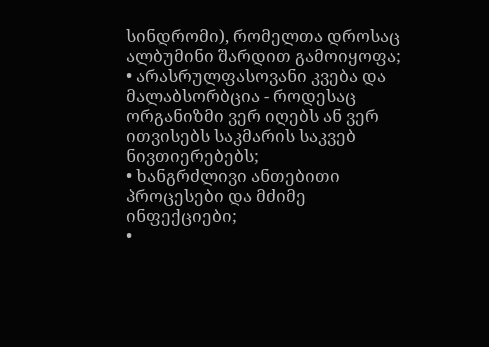სინდრომი), რომელთა დროსაც ალბუმინი შარდით გამოიყოფა;
• არასრულფასოვანი კვება და მალაბსორბცია - როდესაც ორგანიზმი ვერ იღებს ან ვერ ითვისებს საკმარის საკვებ ნივთიერებებს;
• ხანგრძლივი ანთებითი პროცესები და მძიმე ინფექციები;
•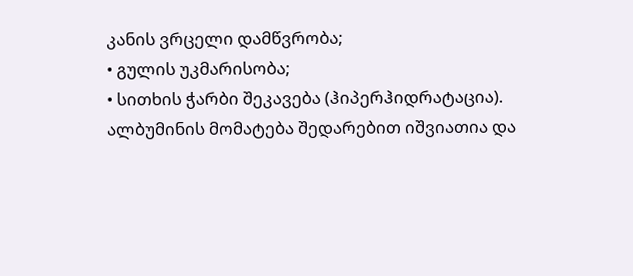კანის ვრცელი დამწვრობა;
• გულის უკმარისობა;
• სითხის ჭარბი შეკავება (ჰიპერჰიდრატაცია).
ალბუმინის მომატება შედარებით იშვიათია და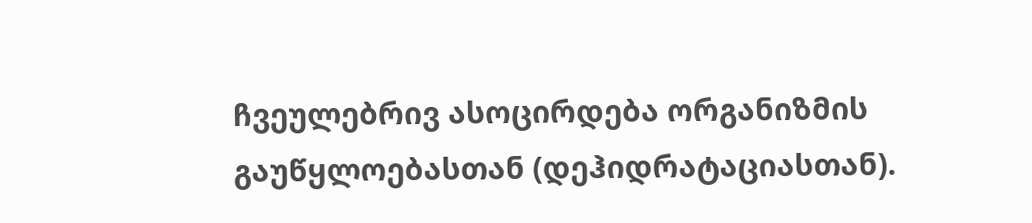ჩვეულებრივ ასოცირდება ორგანიზმის გაუწყლოებასთან (დეჰიდრატაციასთან).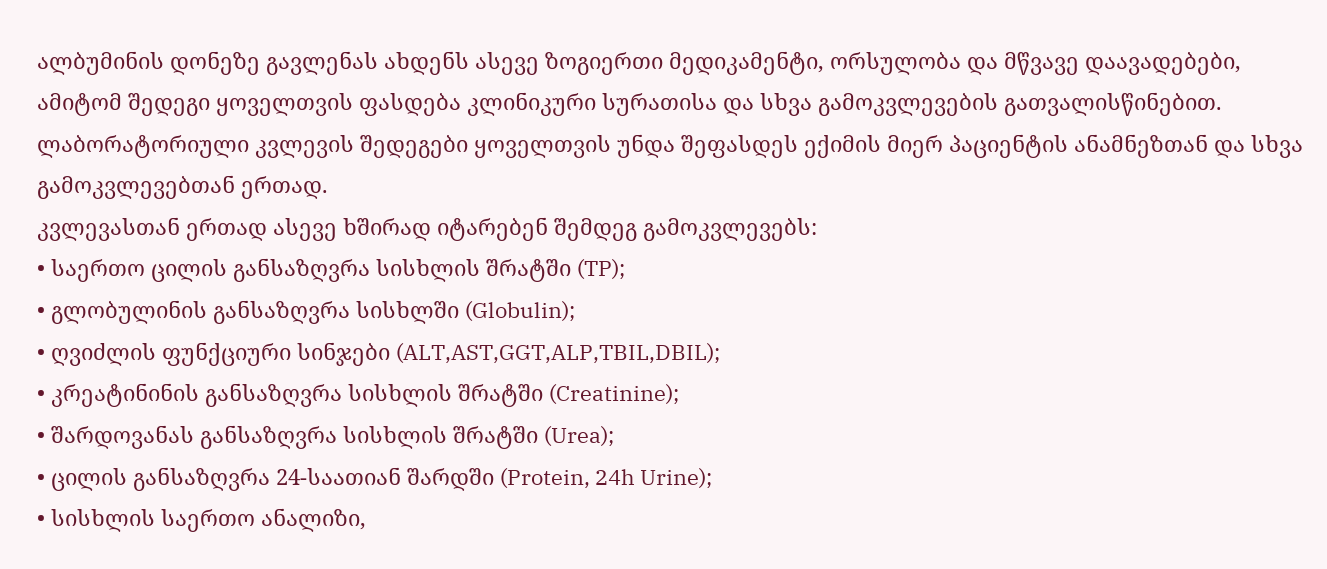ალბუმინის დონეზე გავლენას ახდენს ასევე ზოგიერთი მედიკამენტი, ორსულობა და მწვავე დაავადებები, ამიტომ შედეგი ყოველთვის ფასდება კლინიკური სურათისა და სხვა გამოკვლევების გათვალისწინებით.
ლაბორატორიული კვლევის შედეგები ყოველთვის უნდა შეფასდეს ექიმის მიერ პაციენტის ანამნეზთან და სხვა გამოკვლევებთან ერთად.
კვლევასთან ერთად ასევე ხშირად იტარებენ შემდეგ გამოკვლევებს:
• საერთო ცილის განსაზღვრა სისხლის შრატში (TP);
• გლობულინის განსაზღვრა სისხლში (Globulin);
• ღვიძლის ფუნქციური სინჯები (ALT,AST,GGT,ALP,TBIL,DBIL);
• კრეატინინის განსაზღვრა სისხლის შრატში (Creatinine);
• შარდოვანას განსაზღვრა სისხლის შრატში (Urea);
• ცილის განსაზღვრა 24-საათიან შარდში (Protein, 24h Urine);
• სისხლის საერთო ანალიზი,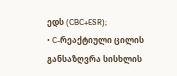ედს (CBC+ESR);
• C-რეაქტიული ცილის განსაზღვრა სისხლის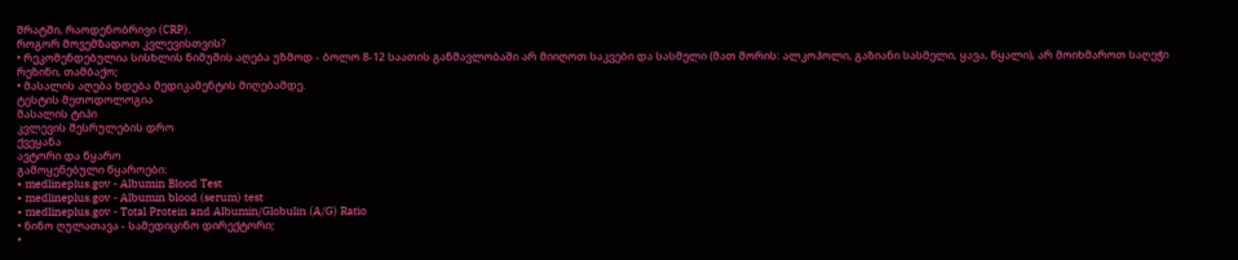შრატში, რაოდენობრივი (CRP).
როგორ მოვემზადოთ კვლევისთვის?
• რეკომენდებულია სისხლის ნიმუშის აღება უზმოდ - ბოლო 8-12 საათის განმავლობაში არ მიიღოთ საკვები და სასმელი (მათ შორის: ალკოჰოლი, გაზიანი სასმელი, ყავა, წყალი), არ მოიხმაროთ საღეჭი რეზინი, თამბაქო;
• მასალის აღება ხდება მედიკამენტის მიღებამდე.
ტესტის მეთოდოლოგია
მასალის ტიპი
კვლევის შესრულების დრო
ქვეყანა
ავტორი და წყარო
გამოყენებული წყაროები:
• medlineplus.gov - Albumin Blood Test
• medlineplus.gov - Albumin blood (serum) test
• medlineplus.gov - Total Protein and Albumin/Globulin (A/G) Ratio
• ნინო ღულათავა - სამედიცინო დირექტორი;
•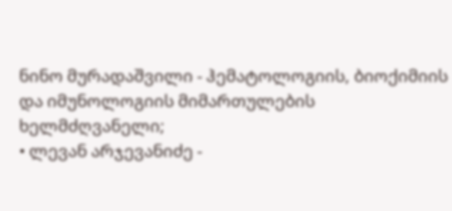ნინო მურადაშვილი - ჰემატოლოგიის, ბიოქიმიის და იმუნოლოგიის მიმართულების ხელმძღვანელი;
• ლევან არჯევანიძე -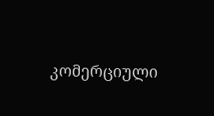კომერციული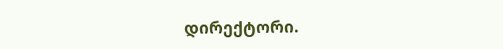დირექტორი.